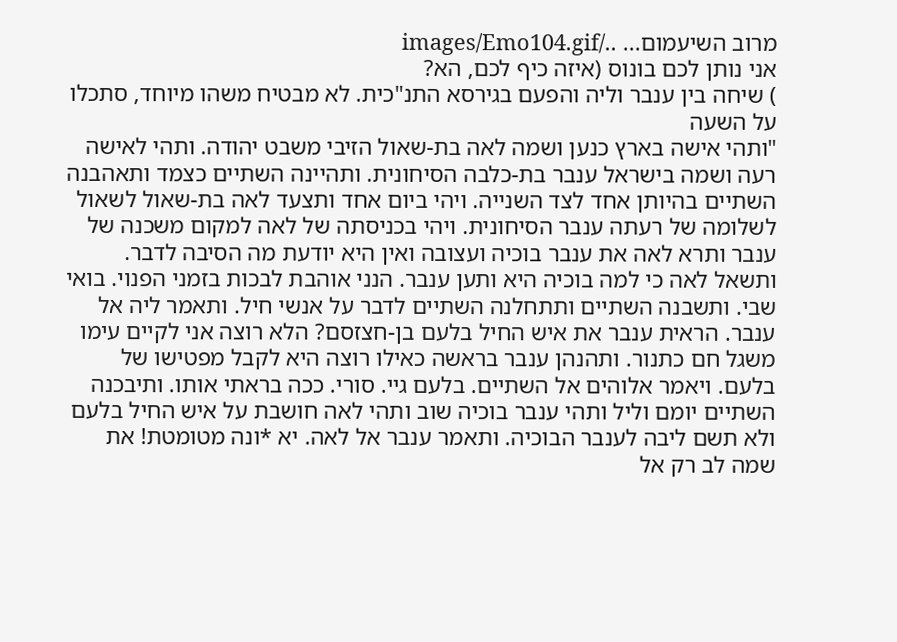מרוב השיעמום... ../images/Emo104.gif
אני נותן לכם בונוס (איזה כיף לכם, הא?
) שיחה בין ענבר וליה והפעם בגירסא התנ"כית. לא מבטיח משהו מיוחד, סתכלו על השעה
"ותהי אישה בארץ כנען ושמה לאה בת-שאול הזיבי משבט יהודה. ותהי לאישה רעה ושמה בישראל ענבר בת-כלבה הסיחונית. ותהיינה השתיים כצמד ותאהבנה השתיים בהיותן אחד לצד השנייה. ויהי ביום אחד ותצעד לאה בת-שאול לשאול לשלומה של רעתה ענבר הסיחונית. ויהי בכניסתה של לאה למקום משכנה של ענבר ותרא לאה את ענבר בוכיה ועצובה ואין היא יודעת מה הסיבה לדבר. ותשאל לאה כי למה בוכיה היא ותען ענבר. הנני אוהבת לבכות בזמני הפנוי. בואי שבי. ותשבנה השתיים ותתחלנה השתיים לדבר על אנשי חיל. ותאמר ליה אל ענבר. הראית ענבר את איש החיל בלעם בן-חצזסם? הלא רוצה אני לקיים עימו משגל חם כתנור. ותהנהן ענבר בראשה כאילו רוצה היא לקבל מפטישו של בלעם. ויאמר אלוהים אל השתיים. בלעם גיי. סורי. ככה בראתי אותו. ותיבכנה השתיים יומם וליל ותהי ענבר בוכיה שוב ותהי לאה חושבת על איש החיל בלעם ולא תשם ליבה לענבר הבוכיה. ותאמר ענבר אל לאה. יא *ונה מטומטת! את שמה לב רק אל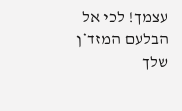עצמך! לכי אל הבלעם המזד*ן שלך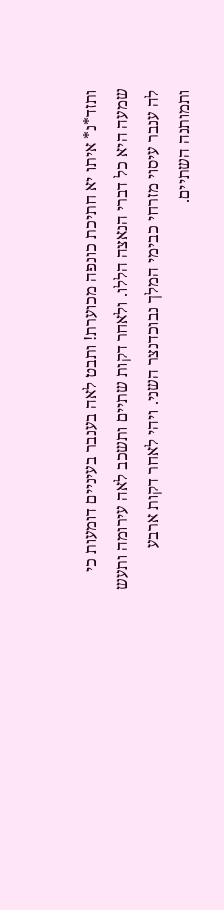ותזד*נ* איתו יא חתיכת כונפה מכוערת! ותבט לאה בענבר בעיניים דומעות כי שמעה היא כל דברי הנאצה הללו. ולאחר דקות שתיים ותשכב לאה עירומה ותעש לה ענבר עיסוי מזרחי כבימי המלך נבוכדנצר השני. ויהי לאחר דקות ארבע ותמותנה השתיים.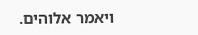ויאמר אלוהים.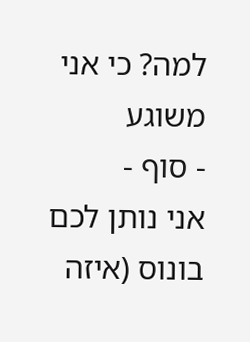למה? כי אני משוגע
- סוף -
אני נותן לכם בונוס (איזה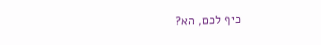כיף לכם, הא?